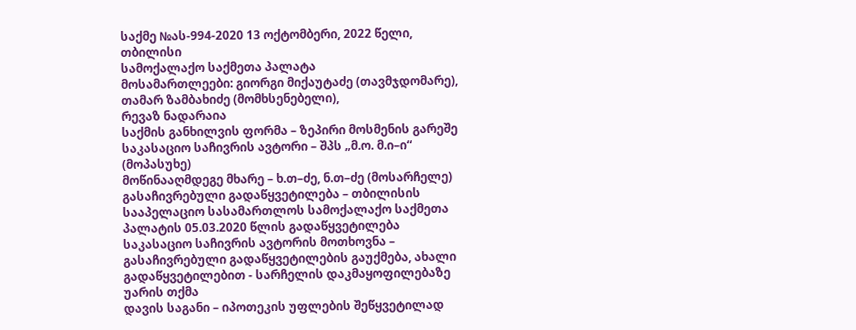საქმე №ას-994-2020 13 ოქტომბერი, 2022 წელი,
თბილისი
სამოქალაქო საქმეთა პალატა
მოსამართლეები: გიორგი მიქაუტაძე (თავმჯდომარე),
თამარ ზამბახიძე (მომხსენებელი),
რევაზ ნადარაია
საქმის განხილვის ფორმა – ზეპირი მოსმენის გარეშე
საკასაციო საჩივრის ავტორი – შპს „მ.ო. მ.ი–ი“ (მოპასუხე)
მოწინააღმდეგე მხარე – ხ.თ–ძე, ნ.თ–ძე (მოსარჩელე)
გასაჩივრებული გადაწყვეტილება – თბილისის სააპელაციო სასამართლოს სამოქალაქო საქმეთა პალატის 05.03.2020 წლის გადაწყვეტილება
საკასაციო საჩივრის ავტორის მოთხოვნა – გასაჩივრებული გადაწყვეტილების გაუქმება, ახალი გადაწყვეტილებით - სარჩელის დაკმაყოფილებაზე უარის თქმა
დავის საგანი – იპოთეკის უფლების შეწყვეტილად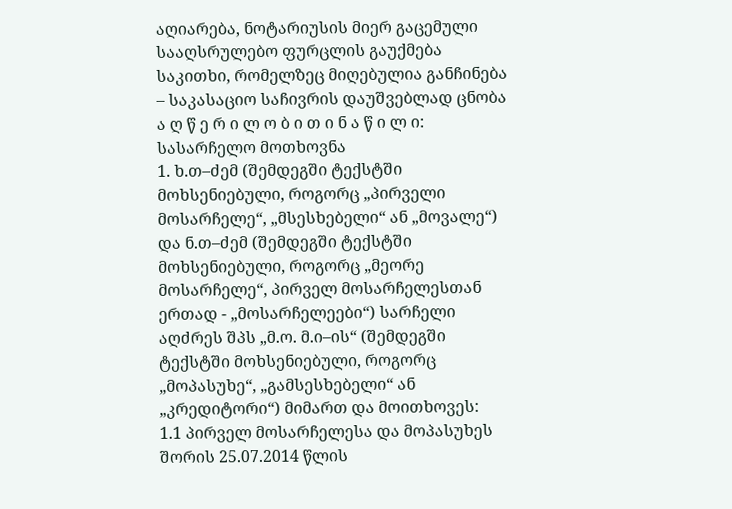აღიარება, ნოტარიუსის მიერ გაცემული სააღსრულებო ფურცლის გაუქმება
საკითხი, რომელზეც მიღებულია განჩინება – საკასაციო საჩივრის დაუშვებლად ცნობა
ა ღ წ ე რ ი ლ ო ბ ი თ ი ნ ა წ ი ლ ი:
სასარჩელო მოთხოვნა
1. ხ.თ–ძემ (შემდეგში ტექსტში მოხსენიებული, როგორც „პირველი მოსარჩელე“, „მსესხებელი“ ან „მოვალე“) და ნ.თ–ძემ (შემდეგში ტექსტში მოხსენიებული, როგორც „მეორე მოსარჩელე“, პირველ მოსარჩელესთან ერთად - „მოსარჩელეები“) სარჩელი აღძრეს შპს „მ.ო. მ.ი–ის“ (შემდეგში ტექსტში მოხსენიებული, როგორც „მოპასუხე“, „გამსესხებელი“ ან „კრედიტორი“) მიმართ და მოითხოვეს:
1.1 პირველ მოსარჩელესა და მოპასუხეს შორის 25.07.2014 წლის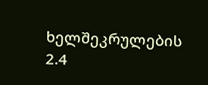ხელშეკრულების 2.4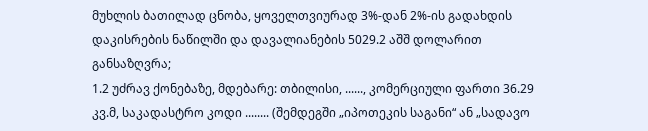მუხლის ბათილად ცნობა, ყოველთვიურად 3%-დან 2%-ის გადახდის დაკისრების ნაწილში და დავალიანების 5029.2 აშშ დოლარით განსაზღვრა;
1.2 უძრავ ქონებაზე, მდებარე: თბილისი, ......, კომერციული ფართი 36.29 კვ.მ, საკადასტრო კოდი ........ (შემდეგში „იპოთეკის საგანი“ ან „სადავო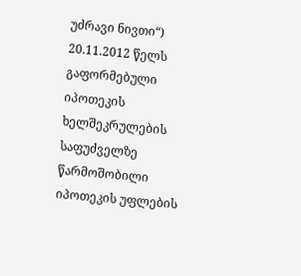უძრავი ნივთი“) 20.11.2012 წელს გაფორმებული იპოთეკის ხელშეკრულების საფუძველზე წარმოშობილი იპოთეკის უფლების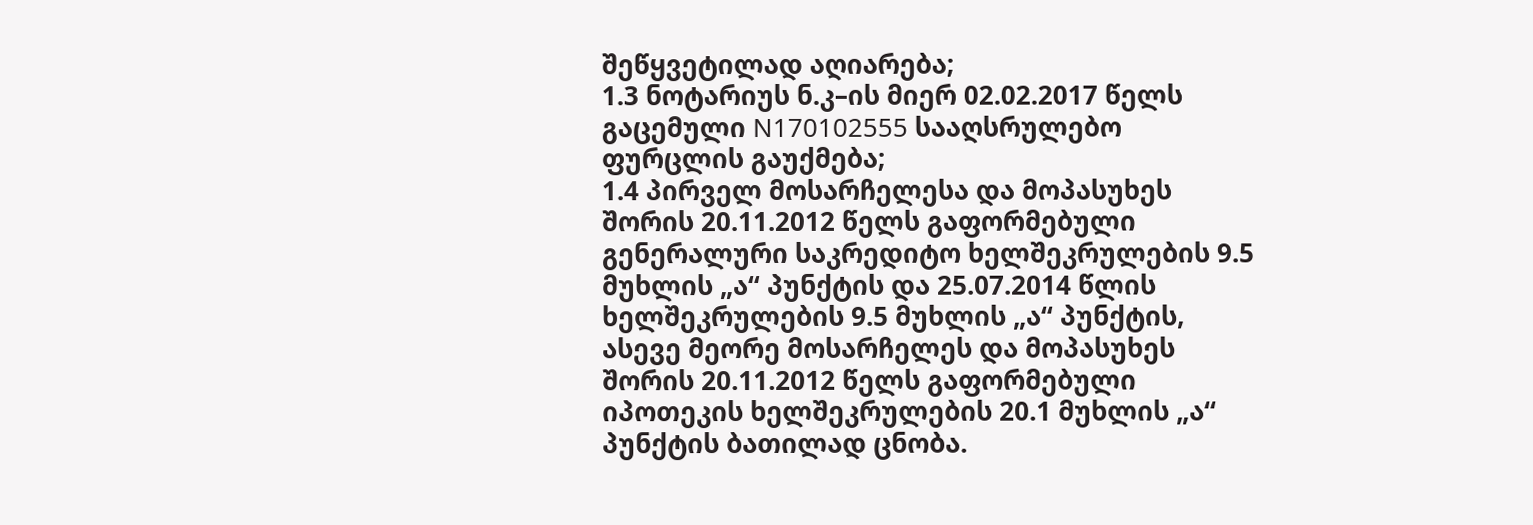შეწყვეტილად აღიარება;
1.3 ნოტარიუს ნ.კ–ის მიერ 02.02.2017 წელს გაცემული N170102555 სააღსრულებო ფურცლის გაუქმება;
1.4 პირველ მოსარჩელესა და მოპასუხეს შორის 20.11.2012 წელს გაფორმებული გენერალური საკრედიტო ხელშეკრულების 9.5 მუხლის „ა“ პუნქტის და 25.07.2014 წლის ხელშეკრულების 9.5 მუხლის „ა“ პუნქტის, ასევე მეორე მოსარჩელეს და მოპასუხეს შორის 20.11.2012 წელს გაფორმებული იპოთეკის ხელშეკრულების 20.1 მუხლის „ა“ პუნქტის ბათილად ცნობა.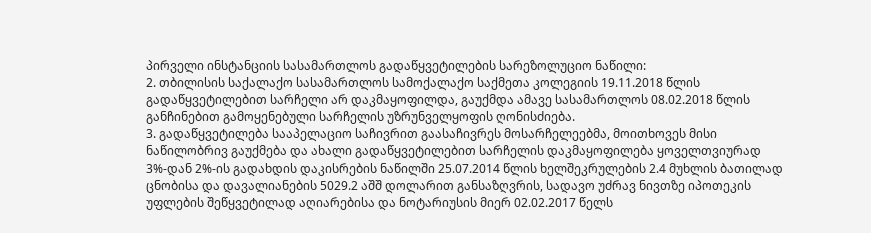პირველი ინსტანციის სასამართლოს გადაწყვეტილების სარეზოლუციო ნაწილი:
2. თბილისის საქალაქო სასამართლოს სამოქალაქო საქმეთა კოლეგიის 19.11.2018 წლის გადაწყვეტილებით სარჩელი არ დაკმაყოფილდა, გაუქმდა ამავე სასამართლოს 08.02.2018 წლის განჩინებით გამოყენებული სარჩელის უზრუნველყოფის ღონისძიება.
3. გადაწყვეტილება სააპელაციო საჩივრით გაასაჩივრეს მოსარჩელეებმა, მოითხოვეს მისი ნაწილობრივ გაუქმება და ახალი გადაწყვეტილებით სარჩელის დაკმაყოფილება ყოველთვიურად 3%-დან 2%-ის გადახდის დაკისრების ნაწილში 25.07.2014 წლის ხელშეკრულების 2.4 მუხლის ბათილად ცნობისა და დავალიანების 5029.2 აშშ დოლარით განსაზღვრის, სადავო უძრავ ნივთზე იპოთეკის უფლების შეწყვეტილად აღიარებისა და ნოტარიუსის მიერ 02.02.2017 წელს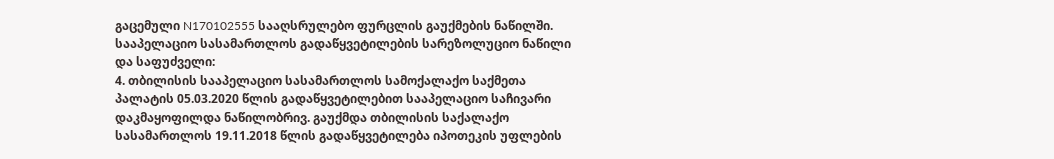გაცემული N170102555 სააღსრულებო ფურცლის გაუქმების ნაწილში.
სააპელაციო სასამართლოს გადაწყვეტილების სარეზოლუციო ნაწილი და საფუძველი:
4. თბილისის სააპელაციო სასამართლოს სამოქალაქო საქმეთა პალატის 05.03.2020 წლის გადაწყვეტილებით სააპელაციო საჩივარი დაკმაყოფილდა ნაწილობრივ. გაუქმდა თბილისის საქალაქო სასამართლოს 19.11.2018 წლის გადაწყვეტილება იპოთეკის უფლების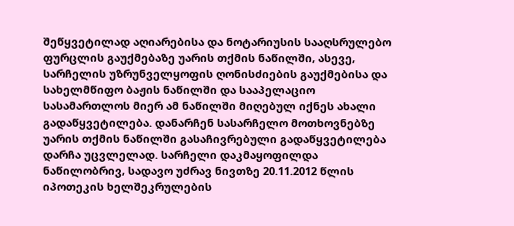შეწყვეტილად აღიარებისა და ნოტარიუსის სააღსრულებო ფურცლის გაუქმებაზე უარის თქმის ნაწილში, ასევე, სარჩელის უზრუნველყოფის ღონისძიების გაუქმებისა და სახელმწიფო ბაჟის ნაწილში და სააპელაციო სასამართლოს მიერ ამ ნაწილში მიღებულ იქნეს ახალი გადაწყვეტილება. დანარჩენ სასარჩელო მოთხოვნებზე უარის თქმის ნაწილში გასაჩივრებული გადაწყვეტილება დარჩა უცვლელად. სარჩელი დაკმაყოფილდა ნაწილობრივ, სადავო უძრავ ნივთზე 20.11.2012 წლის იპოთეკის ხელშეკრულების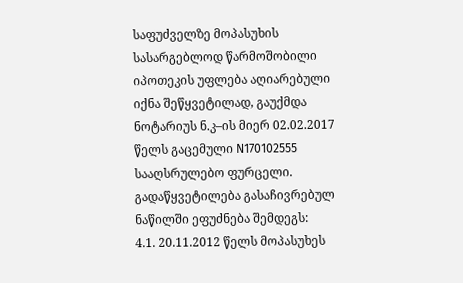საფუძველზე მოპასუხის სასარგებლოდ წარმოშობილი იპოთეკის უფლება აღიარებული იქნა შეწყვეტილად, გაუქმდა ნოტარიუს ნ.კ–ის მიერ 02.02.2017 წელს გაცემული N170102555 სააღსრულებო ფურცელი. გადაწყვეტილება გასაჩივრებულ ნაწილში ეფუძნება შემდეგს:
4.1. 20.11.2012 წელს მოპასუხეს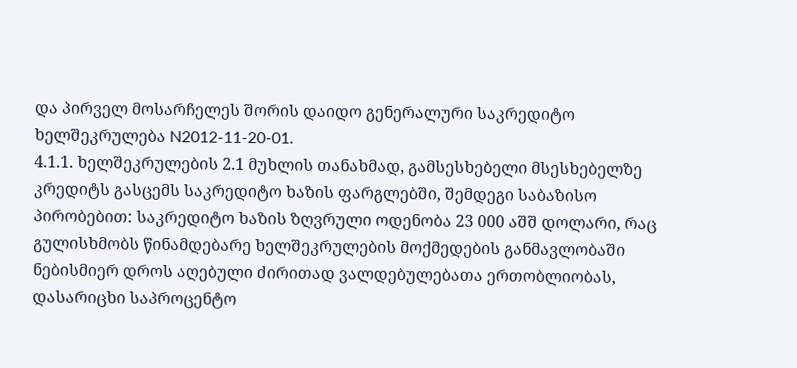და პირველ მოსარჩელეს შორის დაიდო გენერალური საკრედიტო ხელშეკრულება N2012-11-20-01.
4.1.1. ხელშეკრულების 2.1 მუხლის თანახმად, გამსესხებელი მსესხებელზე კრედიტს გასცემს საკრედიტო ხაზის ფარგლებში, შემდეგი საბაზისო პირობებით: საკრედიტო ხაზის ზღვრული ოდენობა 23 000 აშშ დოლარი, რაც გულისხმობს წინამდებარე ხელშეკრულების მოქმედების განმავლობაში ნებისმიერ დროს აღებული ძირითად ვალდებულებათა ერთობლიობას, დასარიცხი საპროცენტო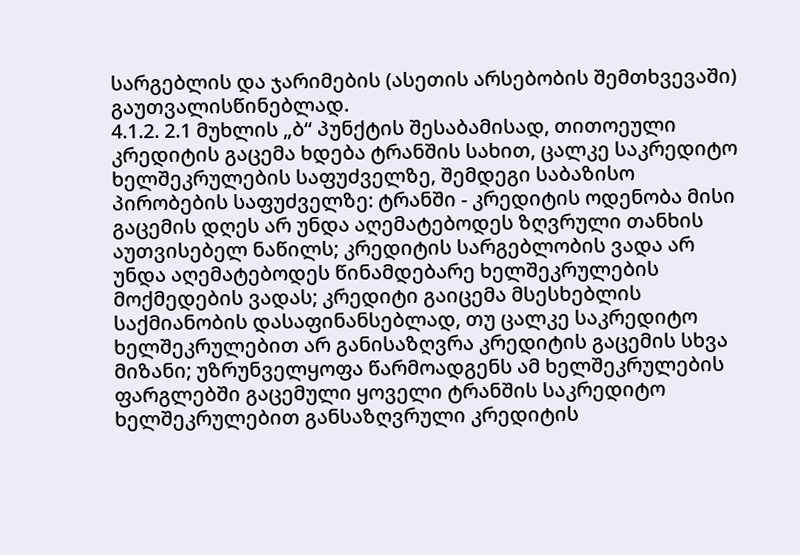სარგებლის და ჯარიმების (ასეთის არსებობის შემთხვევაში) გაუთვალისწინებლად.
4.1.2. 2.1 მუხლის „ბ“ პუნქტის შესაბამისად, თითოეული კრედიტის გაცემა ხდება ტრანშის სახით, ცალკე საკრედიტო ხელშეკრულების საფუძველზე, შემდეგი საბაზისო პირობების საფუძველზე: ტრანში - კრედიტის ოდენობა მისი გაცემის დღეს არ უნდა აღემატებოდეს ზღვრული თანხის აუთვისებელ ნაწილს; კრედიტის სარგებლობის ვადა არ უნდა აღემატებოდეს წინამდებარე ხელშეკრულების მოქმედების ვადას; კრედიტი გაიცემა მსესხებლის საქმიანობის დასაფინანსებლად, თუ ცალკე საკრედიტო ხელშეკრულებით არ განისაზღვრა კრედიტის გაცემის სხვა მიზანი; უზრუნველყოფა წარმოადგენს ამ ხელშეკრულების ფარგლებში გაცემული ყოველი ტრანშის საკრედიტო ხელშეკრულებით განსაზღვრული კრედიტის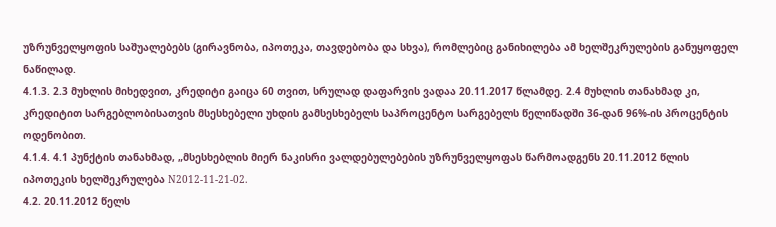უზრუნველყოფის საშუალებებს (გირავნობა, იპოთეკა, თავდებობა და სხვა), რომლებიც განიხილება ამ ხელშეკრულების განუყოფელ ნაწილად.
4.1.3. 2.3 მუხლის მიხედვით, კრედიტი გაიცა 60 თვით, სრულად დაფარვის ვადაა 20.11.2017 წლამდე. 2.4 მუხლის თანახმად კი, კრედიტით სარგებლობისათვის მსესხებელი უხდის გამსესხებელს საპროცენტო სარგებელს წელიწადში 36-დან 96%-ის პროცენტის ოდენობით.
4.1.4. 4.1 პუნქტის თანახმად, „მსესხებლის მიერ ნაკისრი ვალდებულებების უზრუნველყოფას წარმოადგენს 20.11.2012 წლის იპოთეკის ხელშეკრულება N2012-11-21-02.
4.2. 20.11.2012 წელს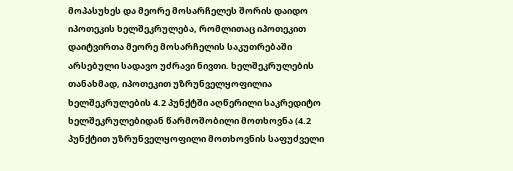მოპასუხეს და მეორე მოსარჩელეს შორის დაიდო იპოთეკის ხელშეკრულება, რომლითაც იპოთეკით დაიტვირთა მეორე მოსარჩელის საკუთრებაში არსებული სადავო უძრავი ნივთი. ხელშეკრულების თანახმად, იპოთეკით უზრუნველყოფილია ხელშეკრულების 4.2 პუნქტში აღწერილი საკრედიტო ხელშეკრულებიდან წარმოშობილი მოთხოვნა (4.2 პუნქტით უზრუნველყოფილი მოთხოვნის საფუძველი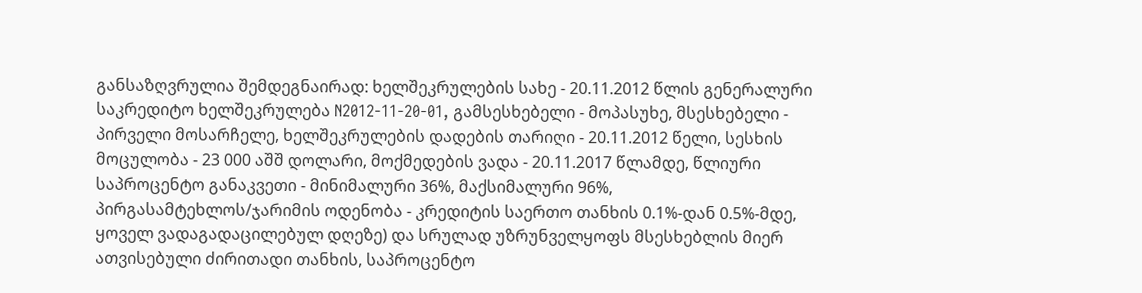განსაზღვრულია შემდეგნაირად: ხელშეკრულების სახე - 20.11.2012 წლის გენერალური საკრედიტო ხელშეკრულება N2012-11-20-01, გამსესხებელი - მოპასუხე, მსესხებელი - პირველი მოსარჩელე, ხელშეკრულების დადების თარიღი - 20.11.2012 წელი, სესხის მოცულობა - 23 000 აშშ დოლარი, მოქმედების ვადა - 20.11.2017 წლამდე, წლიური საპროცენტო განაკვეთი - მინიმალური 36%, მაქსიმალური 96%, პირგასამტეხლოს/ჯარიმის ოდენობა - კრედიტის საერთო თანხის 0.1%-დან 0.5%-მდე, ყოველ ვადაგადაცილებულ დღეზე) და სრულად უზრუნველყოფს მსესხებლის მიერ ათვისებული ძირითადი თანხის, საპროცენტო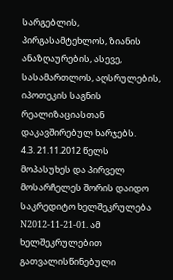სარგებლის, პირგასამტეხლოს, ზიანის ანაზღაურების, ასევე, სასამართლოს, აღსრულების, იპოთეკის საგნის რეალიზაციასთან დაკავშირებულ ხარჯებს.
4.3. 21.11.2012 წელს მოპასუხეს და პირველ მოსარჩელეს შორის დაიდო საკრედიტო ხელშეკრულება N2012-11-21-01. ამ ხელშეკრულებით გათვალისწინებული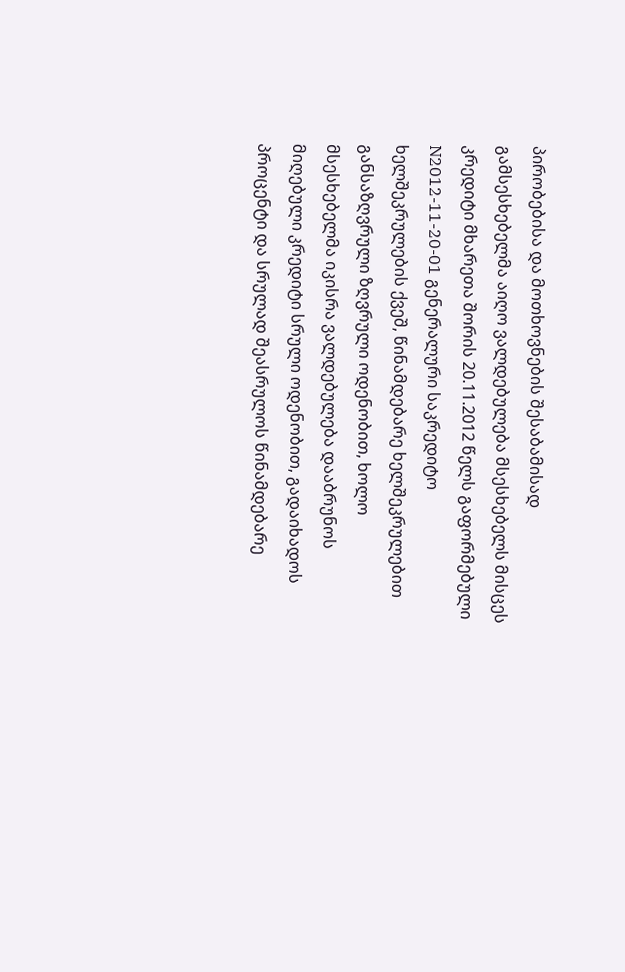პირობებისა და მოთხოვნების შესაბამისად გამსესხებელმა აიღო ვალდებულება მსესხებელს მისცეს კრედიტი მხარეთა შორის 20.11.2012 წელს გაფორმებული N2012-11-20-01 გენერალური საკრედიტო ხელშეკრულების ქვეშ, წინამდებარე ხელშეკრულებით განსაზღვრული ზღვრული ოდენობით, ხოლო მსესხებელმა იკისრა ვალდებულება დააბრუნოს მიღებული კრედიტი სრული ოდენობით, გადაიხადოს პროცენტი და სრულად შეასრულოს წინამდებარე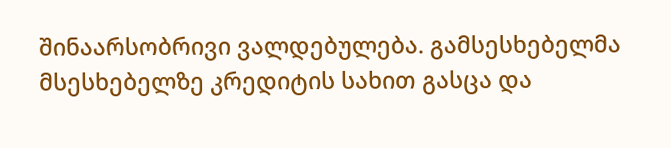შინაარსობრივი ვალდებულება. გამსესხებელმა მსესხებელზე კრედიტის სახით გასცა და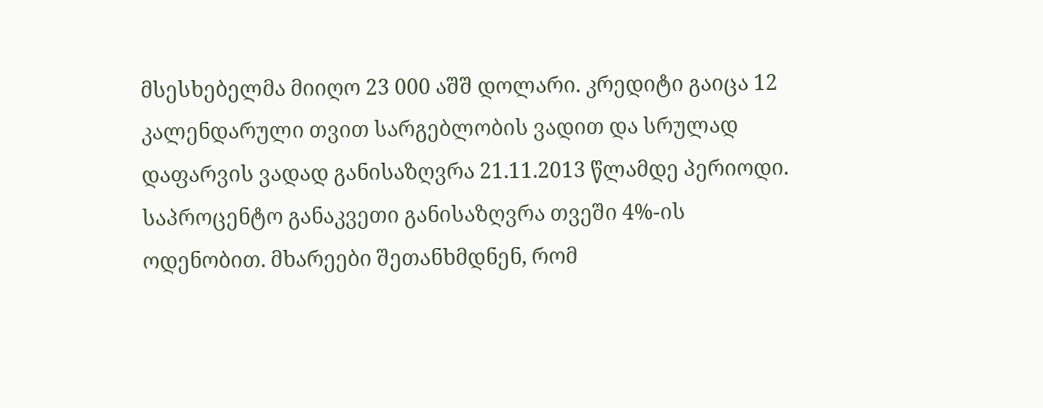მსესხებელმა მიიღო 23 000 აშშ დოლარი. კრედიტი გაიცა 12 კალენდარული თვით სარგებლობის ვადით და სრულად დაფარვის ვადად განისაზღვრა 21.11.2013 წლამდე პერიოდი. საპროცენტო განაკვეთი განისაზღვრა თვეში 4%-ის ოდენობით. მხარეები შეთანხმდნენ, რომ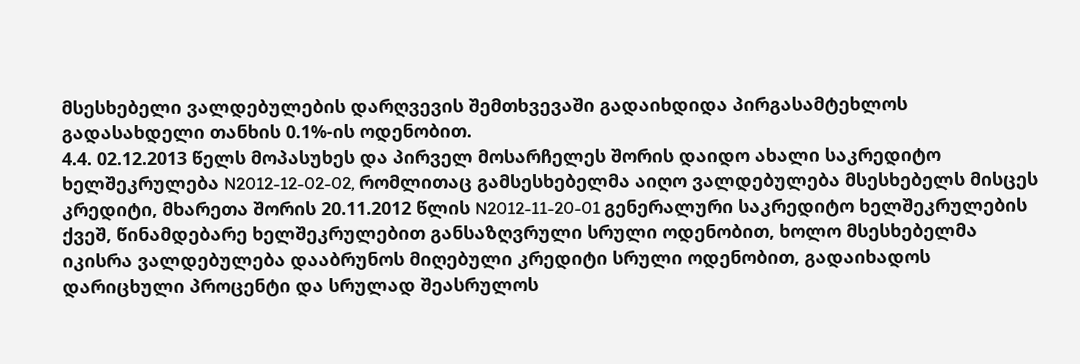მსესხებელი ვალდებულების დარღვევის შემთხვევაში გადაიხდიდა პირგასამტეხლოს გადასახდელი თანხის 0.1%-ის ოდენობით.
4.4. 02.12.2013 წელს მოპასუხეს და პირველ მოსარჩელეს შორის დაიდო ახალი საკრედიტო ხელშეკრულება N2012-12-02-02, რომლითაც გამსესხებელმა აიღო ვალდებულება მსესხებელს მისცეს კრედიტი, მხარეთა შორის 20.11.2012 წლის N2012-11-20-01 გენერალური საკრედიტო ხელშეკრულების ქვეშ, წინამდებარე ხელშეკრულებით განსაზღვრული სრული ოდენობით, ხოლო მსესხებელმა იკისრა ვალდებულება დააბრუნოს მიღებული კრედიტი სრული ოდენობით, გადაიხადოს დარიცხული პროცენტი და სრულად შეასრულოს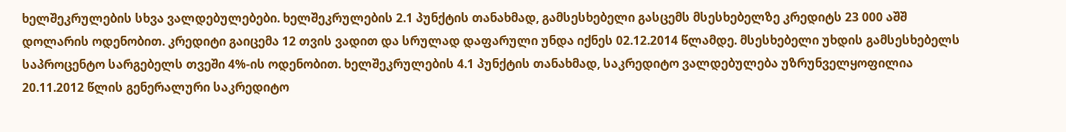ხელშეკრულების სხვა ვალდებულებები. ხელშეკრულების 2.1 პუნქტის თანახმად, გამსესხებელი გასცემს მსესხებელზე კრედიტს 23 000 აშშ დოლარის ოდენობით. კრედიტი გაიცემა 12 თვის ვადით და სრულად დაფარული უნდა იქნეს 02.12.2014 წლამდე. მსესხებელი უხდის გამსესხებელს საპროცენტო სარგებელს თვეში 4%-ის ოდენობით. ხელშეკრულების 4.1 პუნქტის თანახმად, საკრედიტო ვალდებულება უზრუნველყოფილია 20.11.2012 წლის გენერალური საკრედიტო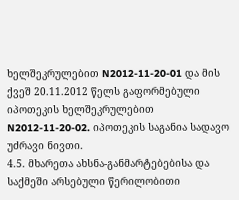ხელშეკრულებით N2012-11-20-01 და მის ქვეშ 20.11.2012 წელს გაფორმებული იპოთეკის ხელშეკრულებით N2012-11-20-02. იპოთეკის საგანია სადავო უძრავი ნივთი.
4.5. მხარეთა ახსნა-განმარტებებისა და საქმეში არსებული წერილობითი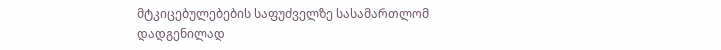მტკიცებულებების საფუძველზე სასამართლომ დადგენილად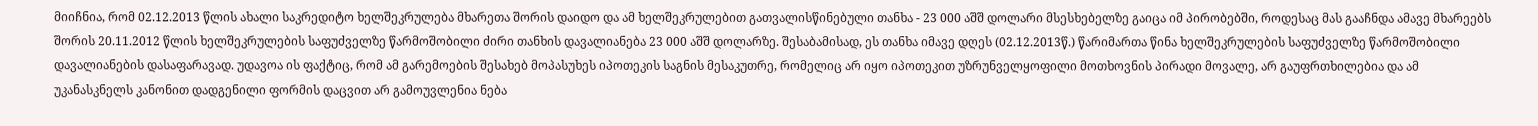მიიჩნია, რომ 02.12.2013 წლის ახალი საკრედიტო ხელშეკრულება მხარეთა შორის დაიდო და ამ ხელშეკრულებით გათვალისწინებული თანხა - 23 000 აშშ დოლარი მსესხებელზე გაიცა იმ პირობებში, როდესაც მას გააჩნდა ამავე მხარეებს შორის 20.11.2012 წლის ხელშეკრულების საფუძველზე წარმოშობილი ძირი თანხის დავალიანება 23 000 აშშ დოლარზე. შესაბამისად, ეს თანხა იმავე დღეს (02.12.2013წ.) წარიმართა წინა ხელშეკრულების საფუძველზე წარმოშობილი დავალიანების დასაფარავად. უდავოა ის ფაქტიც, რომ ამ გარემოების შესახებ მოპასუხეს იპოთეკის საგნის მესაკუთრე, რომელიც არ იყო იპოთეკით უზრუნველყოფილი მოთხოვნის პირადი მოვალე, არ გაუფრთხილებია და ამ უკანასკნელს კანონით დადგენილი ფორმის დაცვით არ გამოუვლენია ნება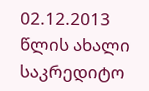02.12.2013 წლის ახალი საკრედიტო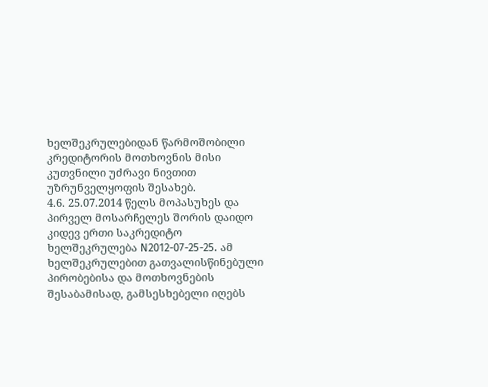ხელშეკრულებიდან წარმოშობილი კრედიტორის მოთხოვნის მისი კუთვნილი უძრავი ნივთით უზრუნველყოფის შესახებ.
4.6. 25.07.2014 წელს მოპასუხეს და პირველ მოსარჩელეს შორის დაიდო კიდევ ერთი საკრედიტო ხელშეკრულება N2012-07-25-25. ამ ხელშეკრულებით გათვალისწინებული პირობებისა და მოთხოვნების შესაბამისად, გამსესხებელი იღებს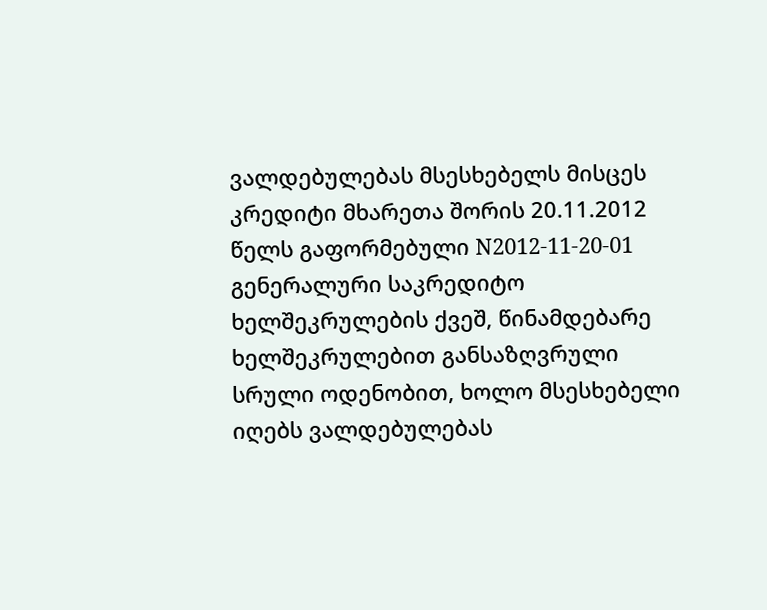ვალდებულებას მსესხებელს მისცეს კრედიტი მხარეთა შორის 20.11.2012 წელს გაფორმებული N2012-11-20-01 გენერალური საკრედიტო ხელშეკრულების ქვეშ, წინამდებარე ხელშეკრულებით განსაზღვრული სრული ოდენობით, ხოლო მსესხებელი იღებს ვალდებულებას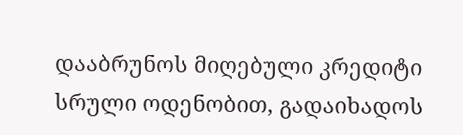დააბრუნოს მიღებული კრედიტი სრული ოდენობით, გადაიხადოს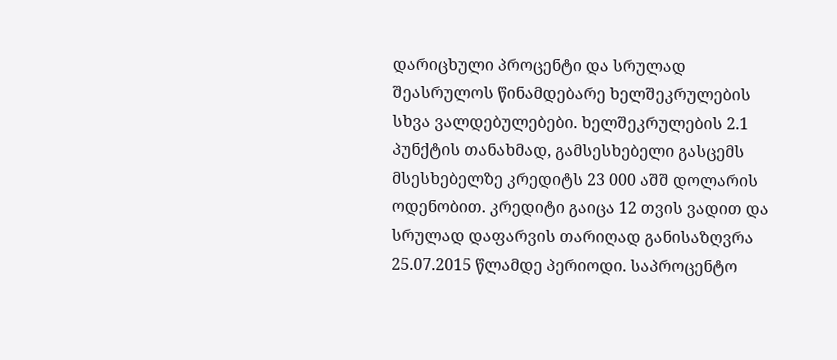დარიცხული პროცენტი და სრულად შეასრულოს წინამდებარე ხელშეკრულების სხვა ვალდებულებები. ხელშეკრულების 2.1 პუნქტის თანახმად, გამსესხებელი გასცემს მსესხებელზე კრედიტს 23 000 აშშ დოლარის ოდენობით. კრედიტი გაიცა 12 თვის ვადით და სრულად დაფარვის თარიღად განისაზღვრა 25.07.2015 წლამდე პერიოდი. საპროცენტო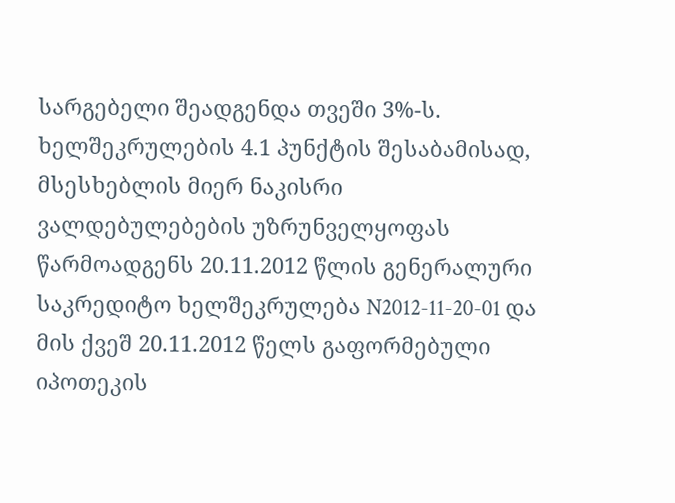სარგებელი შეადგენდა თვეში 3%-ს. ხელშეკრულების 4.1 პუნქტის შესაბამისად, მსესხებლის მიერ ნაკისრი ვალდებულებების უზრუნველყოფას წარმოადგენს 20.11.2012 წლის გენერალური საკრედიტო ხელშეკრულება N2012-11-20-01 და მის ქვეშ 20.11.2012 წელს გაფორმებული იპოთეკის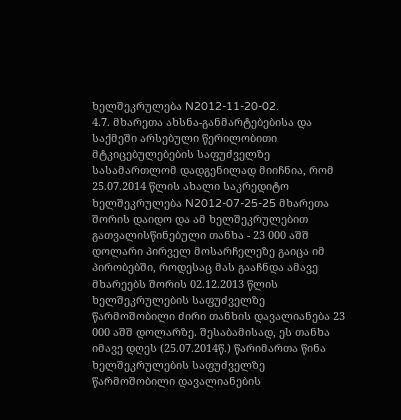ხელშეკრულება N2012-11-20-02.
4.7. მხარეთა ახსნა-განმარტებებისა და საქმეში არსებული წერილობითი მტკიცებულებების საფუძველზე სასამართლომ დადგენილად მიიჩნია, რომ 25.07.2014 წლის ახალი საკრედიტო ხელშეკრულება N2012-07-25-25 მხარეთა შორის დაიდო და ამ ხელშეკრულებით გათვალისწინებული თანხა - 23 000 აშშ დოლარი პირველ მოსარჩელეზე გაიცა იმ პირობებში, როდესაც მას გააჩნდა ამავე მხარეებს შორის 02.12.2013 წლის ხელშეკრულების საფუძველზე წარმოშობილი ძირი თანხის დავალიანება 23 000 აშშ დოლარზე. შესაბამისად, ეს თანხა იმავე დღეს (25.07.2014წ.) წარიმართა წინა ხელშეკრულების საფუძველზე წარმოშობილი დავალიანების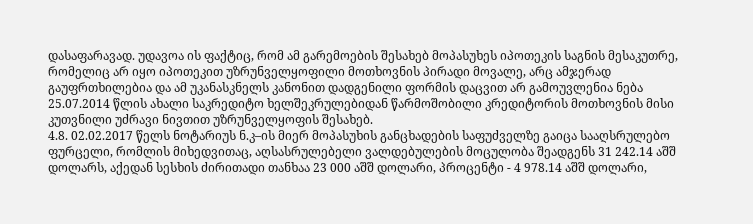დასაფარავად. უდავოა ის ფაქტიც, რომ ამ გარემოების შესახებ მოპასუხეს იპოთეკის საგნის მესაკუთრე, რომელიც არ იყო იპოთეკით უზრუნველყოფილი მოთხოვნის პირადი მოვალე, არც ამჯერად გაუფრთხილებია და ამ უკანასკნელს კანონით დადგენილი ფორმის დაცვით არ გამოუვლენია ნება 25.07.2014 წლის ახალი საკრედიტო ხელშეკრულებიდან წარმოშობილი კრედიტორის მოთხოვნის მისი კუთვნილი უძრავი ნივთით უზრუნველყოფის შესახებ.
4.8. 02.02.2017 წელს ნოტარიუს ნ.კ–ის მიერ მოპასუხის განცხადების საფუძველზე გაიცა სააღსრულებო ფურცელი, რომლის მიხედვითაც, აღსასრულებელი ვალდებულების მოცულობა შეადგენს 31 242.14 აშშ დოლარს, აქედან სესხის ძირითადი თანხაა 23 000 აშშ დოლარი, პროცენტი - 4 978.14 აშშ დოლარი,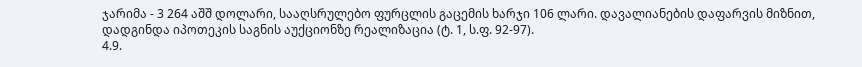ჯარიმა - 3 264 აშშ დოლარი, სააღსრულებო ფურცლის გაცემის ხარჯი 106 ლარი. დავალიანების დაფარვის მიზნით, დადგინდა იპოთეკის საგნის აუქციონზე რეალიზაცია (ტ. 1, ს.ფ. 92-97).
4.9.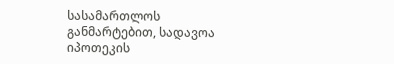სასამართლოს განმარტებით, სადავოა იპოთეკის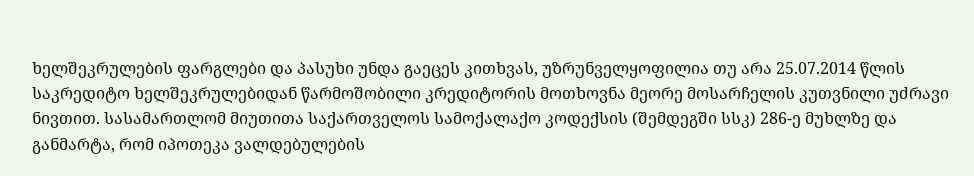ხელშეკრულების ფარგლები და პასუხი უნდა გაეცეს კითხვას, უზრუნველყოფილია თუ არა 25.07.2014 წლის საკრედიტო ხელშეკრულებიდან წარმოშობილი კრედიტორის მოთხოვნა მეორე მოსარჩელის კუთვნილი უძრავი ნივთით. სასამართლომ მიუთითა საქართველოს სამოქალაქო კოდექსის (შემდეგში სსკ) 286-ე მუხლზე და განმარტა, რომ იპოთეკა ვალდებულების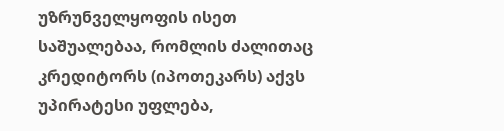უზრუნველყოფის ისეთ საშუალებაა, რომლის ძალითაც კრედიტორს (იპოთეკარს) აქვს უპირატესი უფლება,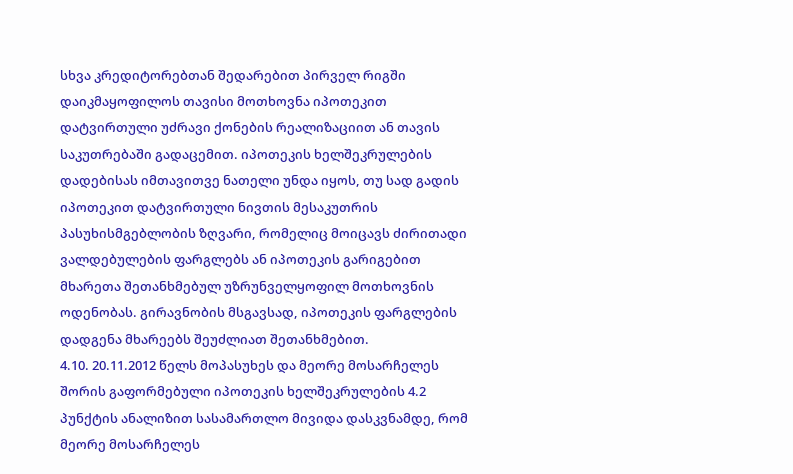სხვა კრედიტორებთან შედარებით პირველ რიგში დაიკმაყოფილოს თავისი მოთხოვნა იპოთეკით დატვირთული უძრავი ქონების რეალიზაციით ან თავის საკუთრებაში გადაცემით. იპოთეკის ხელშეკრულების დადებისას იმთავითვე ნათელი უნდა იყოს, თუ სად გადის იპოთეკით დატვირთული ნივთის მესაკუთრის პასუხისმგებლობის ზღვარი, რომელიც მოიცავს ძირითადი ვალდებულების ფარგლებს ან იპოთეკის გარიგებით მხარეთა შეთანხმებულ უზრუნველყოფილ მოთხოვნის ოდენობას. გირავნობის მსგავსად, იპოთეკის ფარგლების დადგენა მხარეებს შეუძლიათ შეთანხმებით.
4.10. 20.11.2012 წელს მოპასუხეს და მეორე მოსარჩელეს შორის გაფორმებული იპოთეკის ხელშეკრულების 4.2 პუნქტის ანალიზით სასამართლო მივიდა დასკვნამდე, რომ მეორე მოსარჩელეს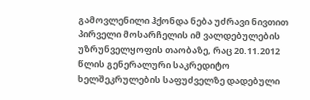გამოვლენილი ჰქონდა ნება უძრავი ნივთით პირველი მოსარჩელის იმ ვალდებულების უზრუნველყოფის თაობაზე, რაც 20.11.2012 წლის გენერალური საკრედიტო ხელშეკრულების საფუძველზე დადებული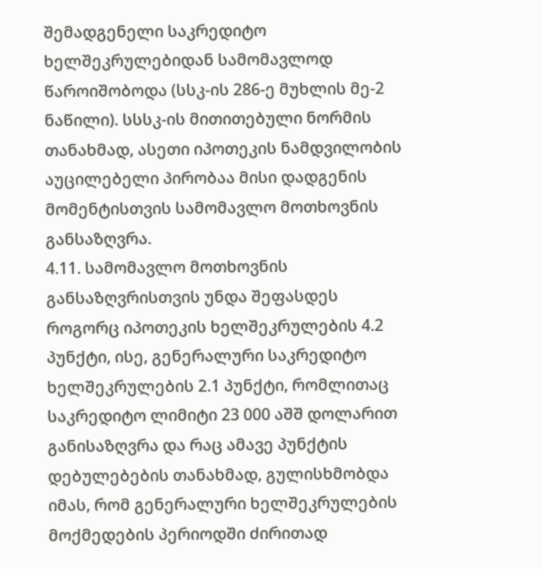შემადგენელი საკრედიტო ხელშეკრულებიდან სამომავლოდ წაროიშობოდა (სსკ-ის 286-ე მუხლის მე-2 ნაწილი). სსსკ-ის მითითებული ნორმის თანახმად, ასეთი იპოთეკის ნამდვილობის აუცილებელი პირობაა მისი დადგენის მომენტისთვის სამომავლო მოთხოვნის განსაზღვრა.
4.11. სამომავლო მოთხოვნის განსაზღვრისთვის უნდა შეფასდეს როგორც იპოთეკის ხელშეკრულების 4.2 პუნქტი, ისე, გენერალური საკრედიტო ხელშეკრულების 2.1 პუნქტი, რომლითაც საკრედიტო ლიმიტი 23 000 აშშ დოლარით განისაზღვრა და რაც ამავე პუნქტის დებულებების თანახმად, გულისხმობდა იმას, რომ გენერალური ხელშეკრულების მოქმედების პერიოდში ძირითად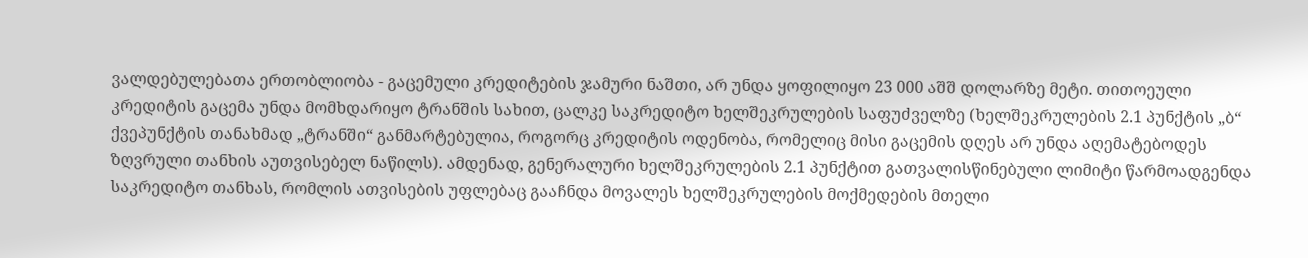ვალდებულებათა ერთობლიობა - გაცემული კრედიტების ჯამური ნაშთი, არ უნდა ყოფილიყო 23 000 აშშ დოლარზე მეტი. თითოეული კრედიტის გაცემა უნდა მომხდარიყო ტრანშის სახით, ცალკე საკრედიტო ხელშეკრულების საფუძველზე (ხელშეკრულების 2.1 პუნქტის „ბ“ ქვეპუნქტის თანახმად „ტრანში“ განმარტებულია, როგორც კრედიტის ოდენობა, რომელიც მისი გაცემის დღეს არ უნდა აღემატებოდეს ზღვრული თანხის აუთვისებელ ნაწილს). ამდენად, გენერალური ხელშეკრულების 2.1 პუნქტით გათვალისწინებული ლიმიტი წარმოადგენდა საკრედიტო თანხას, რომლის ათვისების უფლებაც გააჩნდა მოვალეს ხელშეკრულების მოქმედების მთელი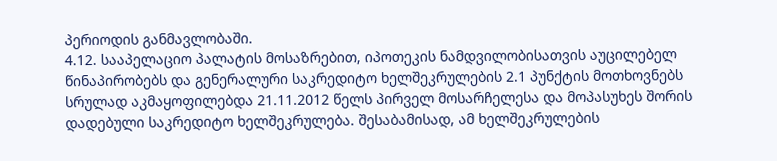პერიოდის განმავლობაში.
4.12. სააპელაციო პალატის მოსაზრებით, იპოთეკის ნამდვილობისათვის აუცილებელ წინაპირობებს და გენერალური საკრედიტო ხელშეკრულების 2.1 პუნქტის მოთხოვნებს სრულად აკმაყოფილებდა 21.11.2012 წელს პირველ მოსარჩელესა და მოპასუხეს შორის დადებული საკრედიტო ხელშეკრულება. შესაბამისად, ამ ხელშეკრულების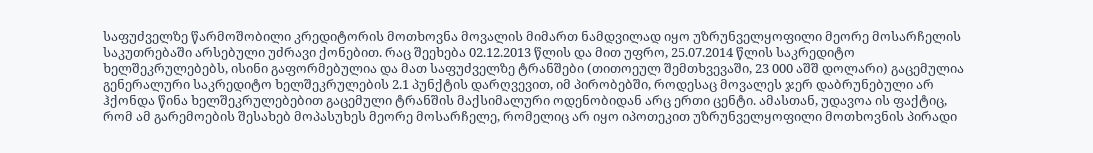საფუძველზე წარმოშობილი კრედიტორის მოთხოვნა მოვალის მიმართ ნამდვილად იყო უზრუნველყოფილი მეორე მოსარჩელის საკუთრებაში არსებული უძრავი ქონებით. რაც შეეხება 02.12.2013 წლის და მით უფრო, 25.07.2014 წლის საკრედიტო ხელშეკრულებებს, ისინი გაფორმებულია და მათ საფუძველზე ტრანშები (თითოეულ შემთხვევაში, 23 000 აშშ დოლარი) გაცემულია გენერალური საკრედიტო ხელშეკრულების 2.1 პუნქტის დარღვევით, იმ პირობებში, როდესაც მოვალეს ჯერ დაბრუნებული არ ჰქონდა წინა ხელშეკრულებებით გაცემული ტრანშის მაქსიმალური ოდენობიდან არც ერთი ცენტი. ამასთან, უდავოა ის ფაქტიც, რომ ამ გარემოების შესახებ მოპასუხეს მეორე მოსარჩელე, რომელიც არ იყო იპოთეკით უზრუნველყოფილი მოთხოვნის პირადი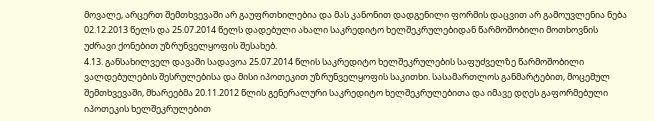მოვალე, არცერთ შემთხვევაში არ გაუფრთხილებია და მას კანონით დადგენილი ფორმის დაცვით არ გამოუვლენია ნება 02.12.2013 წელს და 25.07.2014 წელს დადებული ახალი საკრედიტო ხელშეკრულებიდან წარმოშობილი მოთხოვნის უძრავი ქონებით უზრუნველყოფის შესახებ.
4.13. განსახილველ დავაში სადავოა 25.07.2014 წლის საკრედიტო ხელშეკრულების საფუძველზე წარმოშობილი ვალდებულების შესრულებისა და მისი იპოთეკით უზრუნველყოფის საკითხი. სასამართლოს განმარტებით, მოცემულ შემთხვევაში, მხარეებმა 20.11.2012 წლის გენერალური საკრედიტო ხელშეკრულებითა და იმავე დღეს გაფორმებული იპოთეკის ხელშეკრულებით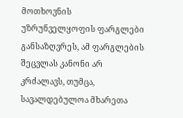მოთხოვნის უზრუნველყოფის ფარგლები განსაზღვრეს, ამ ფარგლების შეცვლას კანონი არ კრძალავს, თუმცა, სავალდებულოა მხარეთა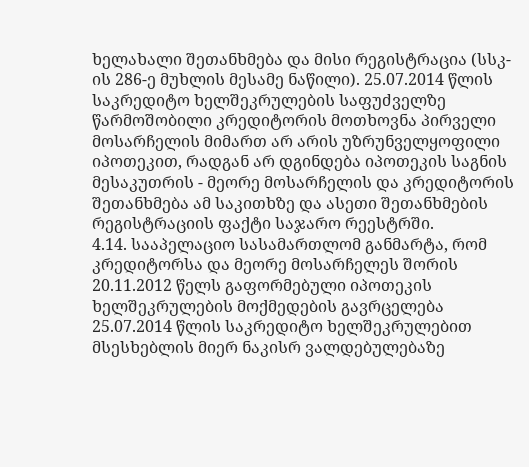ხელახალი შეთანხმება და მისი რეგისტრაცია (სსკ-ის 286-ე მუხლის მესამე ნაწილი). 25.07.2014 წლის საკრედიტო ხელშეკრულების საფუძველზე წარმოშობილი კრედიტორის მოთხოვნა პირველი მოსარჩელის მიმართ არ არის უზრუნველყოფილი იპოთეკით, რადგან არ დგინდება იპოთეკის საგნის მესაკუთრის - მეორე მოსარჩელის და კრედიტორის შეთანხმება ამ საკითხზე და ასეთი შეთანხმების რეგისტრაციის ფაქტი საჯარო რეესტრში.
4.14. სააპელაციო სასამართლომ განმარტა, რომ კრედიტორსა და მეორე მოსარჩელეს შორის 20.11.2012 წელს გაფორმებული იპოთეკის ხელშეკრულების მოქმედების გავრცელება 25.07.2014 წლის საკრედიტო ხელშეკრულებით მსესხებლის მიერ ნაკისრ ვალდებულებაზე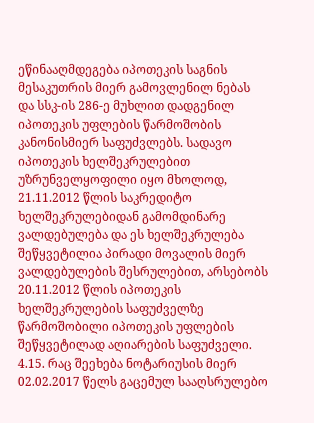ეწინააღმდეგება იპოთეკის საგნის მესაკუთრის მიერ გამოვლენილ ნებას და სსკ-ის 286-ე მუხლით დადგენილ იპოთეკის უფლების წარმოშობის კანონისმიერ საფუძვლებს. სადავო იპოთეკის ხელშეკრულებით უზრუნველყოფილი იყო მხოლოდ, 21.11.2012 წლის საკრედიტო ხელშეკრულებიდან გამომდინარე ვალდებულება და ეს ხელშეკრულება შეწყვეტილია პირადი მოვალის მიერ ვალდებულების შესრულებით, არსებობს 20.11.2012 წლის იპოთეკის ხელშეკრულების საფუძველზე წარმოშობილი იპოთეკის უფლების შეწყვეტილად აღიარების საფუძველი.
4.15. რაც შეეხება ნოტარიუსის მიერ 02.02.2017 წელს გაცემულ სააღსრულებო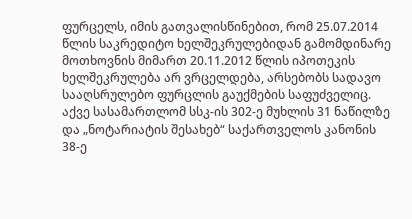ფურცელს, იმის გათვალისწინებით, რომ 25.07.2014 წლის საკრედიტო ხელშეკრულებიდან გამომდინარე მოთხოვნის მიმართ 20.11.2012 წლის იპოთეკის ხელშეკრულება არ ვრცელდება, არსებობს სადავო სააღსრულებო ფურცლის გაუქმების საფუძველიც. აქვე სასამართლომ სსკ-ის 302-ე მუხლის 31 ნაწილზე და „ნოტარიატის შესახებ“ საქართველოს კანონის 38-ე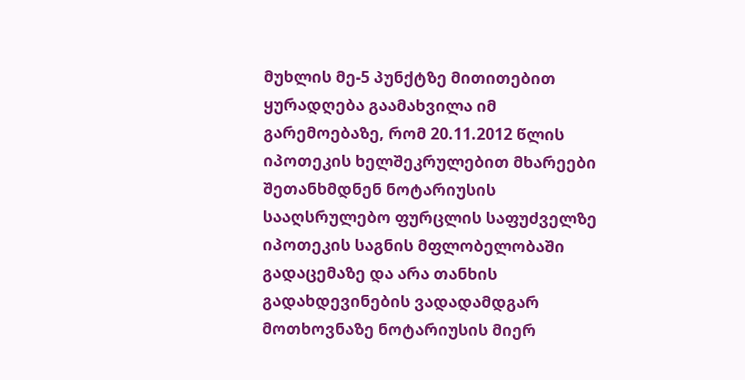მუხლის მე-5 პუნქტზე მითითებით ყურადღება გაამახვილა იმ გარემოებაზე, რომ 20.11.2012 წლის იპოთეკის ხელშეკრულებით მხარეები შეთანხმდნენ ნოტარიუსის სააღსრულებო ფურცლის საფუძველზე იპოთეკის საგნის მფლობელობაში გადაცემაზე და არა თანხის გადახდევინების ვადადამდგარ მოთხოვნაზე ნოტარიუსის მიერ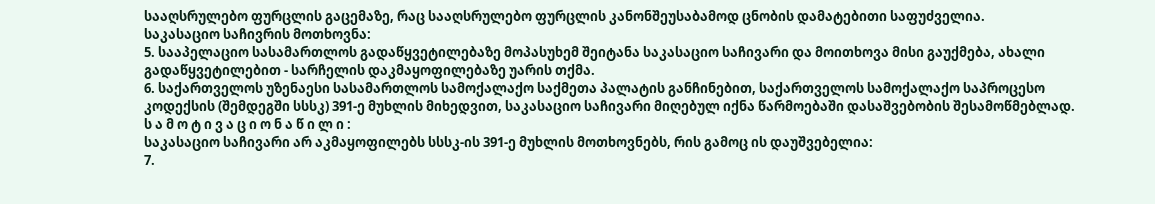სააღსრულებო ფურცლის გაცემაზე, რაც სააღსრულებო ფურცლის კანონშეუსაბამოდ ცნობის დამატებითი საფუძველია.
საკასაციო საჩივრის მოთხოვნა:
5. სააპელაციო სასამართლოს გადაწყვეტილებაზე მოპასუხემ შეიტანა საკასაციო საჩივარი და მოითხოვა მისი გაუქმება, ახალი გადაწყვეტილებით - სარჩელის დაკმაყოფილებაზე უარის თქმა.
6. საქართველოს უზენაესი სასამართლოს სამოქალაქო საქმეთა პალატის განჩინებით, საქართველოს სამოქალაქო საპროცესო კოდექსის (შემდეგში სსსკ) 391-ე მუხლის მიხედვით, საკასაციო საჩივარი მიღებულ იქნა წარმოებაში დასაშვებობის შესამოწმებლად.
ს ა მ ო ტ ი ვ ა ც ი ო ნ ა წ ი ლ ი :
საკასაციო საჩივარი არ აკმაყოფილებს სსსკ-ის 391-ე მუხლის მოთხოვნებს, რის გამოც ის დაუშვებელია:
7.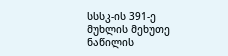სსსკ-ის 391-ე მუხლის მეხუთე ნაწილის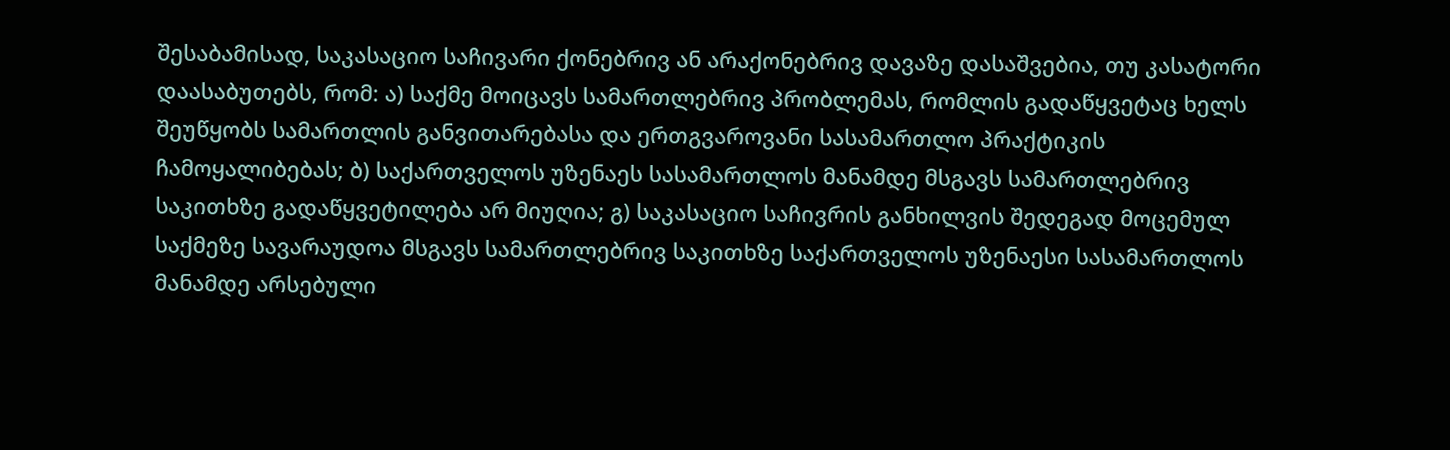შესაბამისად, საკასაციო საჩივარი ქონებრივ ან არაქონებრივ დავაზე დასაშვებია, თუ კასატორი დაასაბუთებს, რომ: ა) საქმე მოიცავს სამართლებრივ პრობლემას, რომლის გადაწყვეტაც ხელს შეუწყობს სამართლის განვითარებასა და ერთგვაროვანი სასამართლო პრაქტიკის ჩამოყალიბებას; ბ) საქართველოს უზენაეს სასამართლოს მანამდე მსგავს სამართლებრივ საკითხზე გადაწყვეტილება არ მიუღია; გ) საკასაციო საჩივრის განხილვის შედეგად მოცემულ საქმეზე სავარაუდოა მსგავს სამართლებრივ საკითხზე საქართველოს უზენაესი სასამართლოს მანამდე არსებული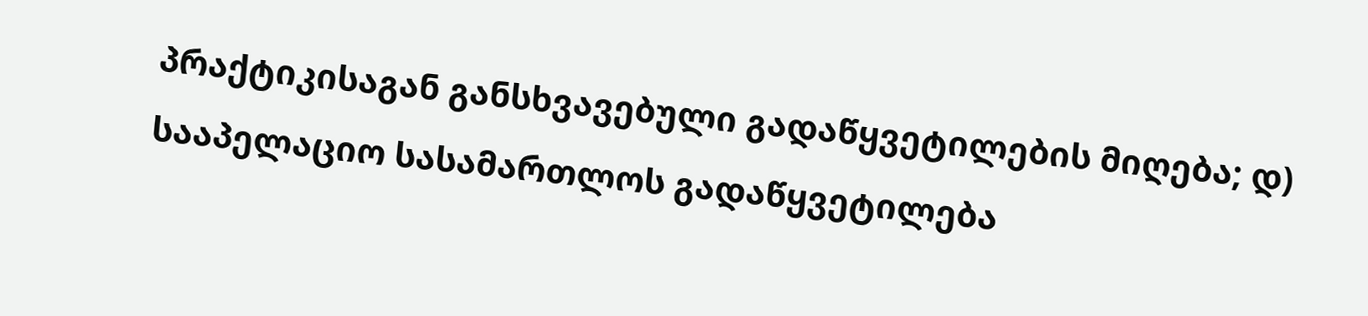პრაქტიკისაგან განსხვავებული გადაწყვეტილების მიღება; დ) სააპელაციო სასამართლოს გადაწყვეტილება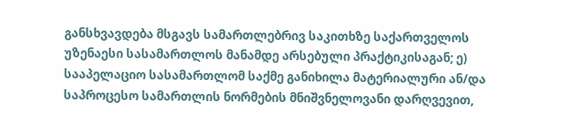განსხვავდება მსგავს სამართლებრივ საკითხზე საქართველოს უზენაესი სასამართლოს მანამდე არსებული პრაქტიკისაგან; ე) სააპელაციო სასამართლომ საქმე განიხილა მატერიალური ან/და საპროცესო სამართლის ნორმების მნიშვნელოვანი დარღვევით,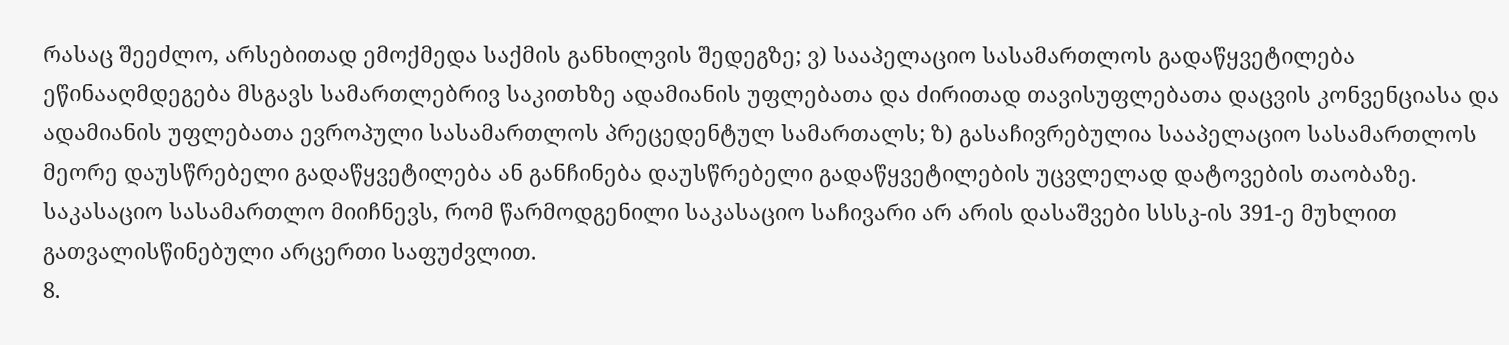რასაც შეეძლო, არსებითად ემოქმედა საქმის განხილვის შედეგზე; ვ) სააპელაციო სასამართლოს გადაწყვეტილება ეწინააღმდეგება მსგავს სამართლებრივ საკითხზე ადამიანის უფლებათა და ძირითად თავისუფლებათა დაცვის კონვენციასა და ადამიანის უფლებათა ევროპული სასამართლოს პრეცედენტულ სამართალს; ზ) გასაჩივრებულია სააპელაციო სასამართლოს მეორე დაუსწრებელი გადაწყვეტილება ან განჩინება დაუსწრებელი გადაწყვეტილების უცვლელად დატოვების თაობაზე. საკასაციო სასამართლო მიიჩნევს, რომ წარმოდგენილი საკასაციო საჩივარი არ არის დასაშვები სსსკ-ის 391-ე მუხლით გათვალისწინებული არცერთი საფუძვლით.
8.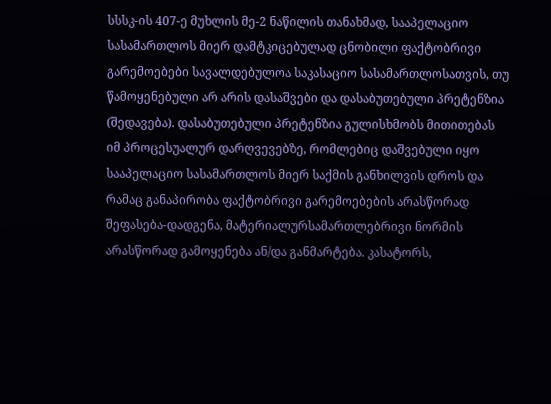სსსკ-ის 407-ე მუხლის მე-2 ნაწილის თანახმად, სააპელაციო სასამართლოს მიერ დამტკიცებულად ცნობილი ფაქტობრივი გარემოებები სავალდებულოა საკასაციო სასამართლოსათვის, თუ წამოყენებული არ არის დასაშვები და დასაბუთებული პრეტენზია (შედავება). დასაბუთებული პრეტენზია გულისხმობს მითითებას იმ პროცესუალურ დარღვევებზე, რომლებიც დაშვებული იყო სააპელაციო სასამართლოს მიერ საქმის განხილვის დროს და რამაც განაპირობა ფაქტობრივი გარემოებების არასწორად შეფასება-დადგენა, მატერიალურსამართლებრივი ნორმის არასწორად გამოყენება ან/და განმარტება. კასატორს,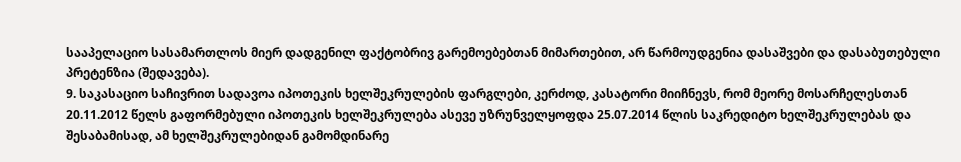სააპელაციო სასამართლოს მიერ დადგენილ ფაქტობრივ გარემოებებთან მიმართებით, არ წარმოუდგენია დასაშვები და დასაბუთებული პრეტენზია (შედავება).
9. საკასაციო საჩივრით სადავოა იპოთეკის ხელშეკრულების ფარგლები, კერძოდ, კასატორი მიიჩნევს, რომ მეორე მოსარჩელესთან 20.11.2012 წელს გაფორმებული იპოთეკის ხელშეკრულება ასევე უზრუნველყოფდა 25.07.2014 წლის საკრედიტო ხელშეკრულებას და შესაბამისად, ამ ხელშეკრულებიდან გამომდინარე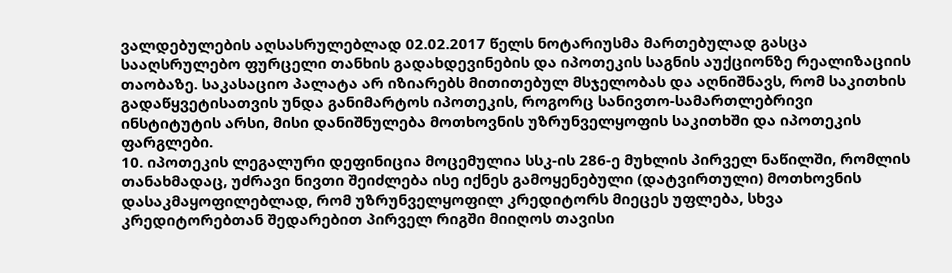ვალდებულების აღსასრულებლად 02.02.2017 წელს ნოტარიუსმა მართებულად გასცა სააღსრულებო ფურცელი თანხის გადახდევინების და იპოთეკის საგნის აუქციონზე რეალიზაციის თაობაზე. საკასაციო პალატა არ იზიარებს მითითებულ მსჯელობას და აღნიშნავს, რომ საკითხის გადაწყვეტისათვის უნდა განიმარტოს იპოთეკის, როგორც სანივთო-სამართლებრივი ინსტიტუტის არსი, მისი დანიშნულება მოთხოვნის უზრუნველყოფის საკითხში და იპოთეკის ფარგლები.
10. იპოთეკის ლეგალური დეფინიცია მოცემულია სსკ-ის 286-ე მუხლის პირველ ნაწილში, რომლის თანახმადაც, უძრავი ნივთი შეიძლება ისე იქნეს გამოყენებული (დატვირთული) მოთხოვნის დასაკმაყოფილებლად, რომ უზრუნველყოფილ კრედიტორს მიეცეს უფლება, სხვა კრედიტორებთან შედარებით პირველ რიგში მიიღოს თავისი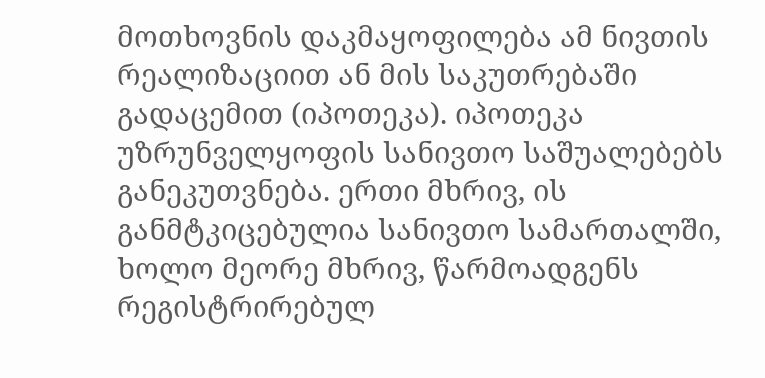მოთხოვნის დაკმაყოფილება ამ ნივთის რეალიზაციით ან მის საკუთრებაში გადაცემით (იპოთეკა). იპოთეკა უზრუნველყოფის სანივთო საშუალებებს განეკუთვნება. ერთი მხრივ, ის განმტკიცებულია სანივთო სამართალში, ხოლო მეორე მხრივ, წარმოადგენს რეგისტრირებულ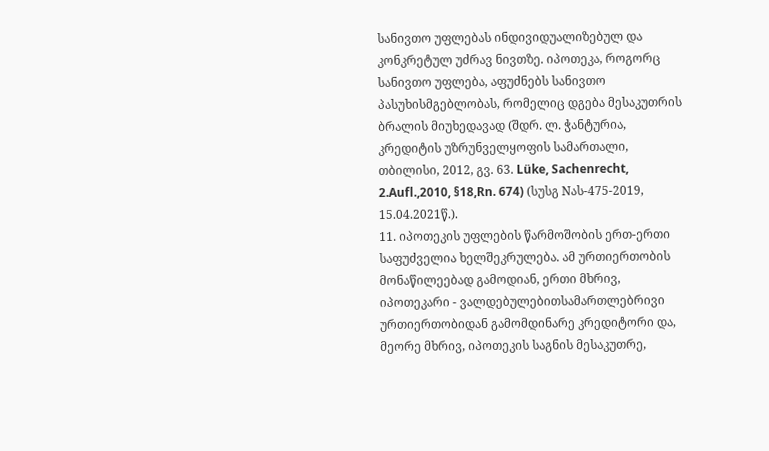სანივთო უფლებას ინდივიდუალიზებულ და კონკრეტულ უძრავ ნივთზე. იპოთეკა, როგორც სანივთო უფლება, აფუძნებს სანივთო პასუხისმგებლობას, რომელიც დგება მესაკუთრის ბრალის მიუხედავად (შდრ. ლ. ჭანტურია, კრედიტის უზრუნველყოფის სამართალი, თბილისი, 2012, გვ. 63. Lüke, Sachenrecht, 2.Aufl.,2010, §18,Rn. 674) (სუსგ Nას-475-2019, 15.04.2021წ.).
11. იპოთეკის უფლების წარმოშობის ერთ-ერთი საფუძველია ხელშეკრულება. ამ ურთიერთობის მონაწილეებად გამოდიან, ერთი მხრივ, იპოთეკარი - ვალდებულებითსამართლებრივი ურთიერთობიდან გამომდინარე კრედიტორი და, მეორე მხრივ, იპოთეკის საგნის მესაკუთრე,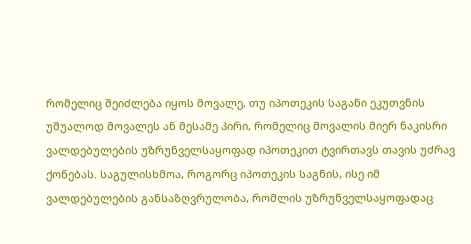რომელიც შეიძლება იყოს მოვალე, თუ იპოთეკის საგანი ეკუთვნის უშუალოდ მოვალეს ან მესამე პირი, რომელიც მოვალის მიერ ნაკისრი ვალდებულების უზრუნველსაყოფად იპოთეკით ტვირთავს თავის უძრავ ქონებას. საგულისხმოა, როგორც იპოთეკის საგნის, ისე იმ ვალდებულების განსაზღვრულობა, რომლის უზრუნველსაყოფადაც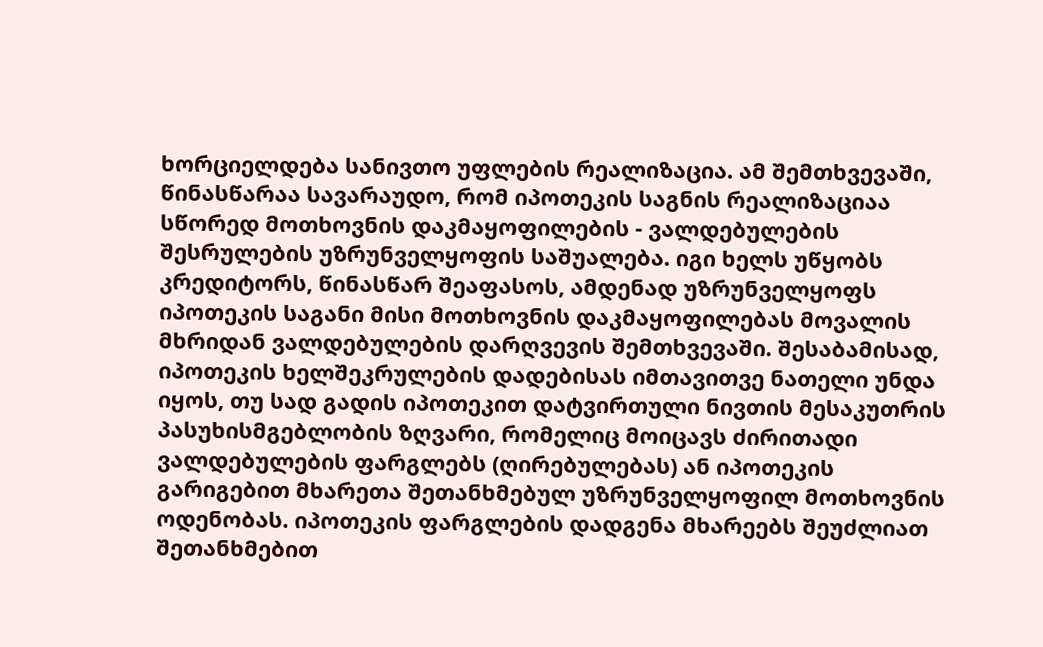ხორციელდება სანივთო უფლების რეალიზაცია. ამ შემთხვევაში, წინასწარაა სავარაუდო, რომ იპოთეკის საგნის რეალიზაციაა სწორედ მოთხოვნის დაკმაყოფილების - ვალდებულების შესრულების უზრუნველყოფის საშუალება. იგი ხელს უწყობს კრედიტორს, წინასწარ შეაფასოს, ამდენად უზრუნველყოფს იპოთეკის საგანი მისი მოთხოვნის დაკმაყოფილებას მოვალის მხრიდან ვალდებულების დარღვევის შემთხვევაში. შესაბამისად, იპოთეკის ხელშეკრულების დადებისას იმთავითვე ნათელი უნდა იყოს, თუ სად გადის იპოთეკით დატვირთული ნივთის მესაკუთრის პასუხისმგებლობის ზღვარი, რომელიც მოიცავს ძირითადი ვალდებულების ფარგლებს (ღირებულებას) ან იპოთეკის გარიგებით მხარეთა შეთანხმებულ უზრუნველყოფილ მოთხოვნის ოდენობას. იპოთეკის ფარგლების დადგენა მხარეებს შეუძლიათ შეთანხმებით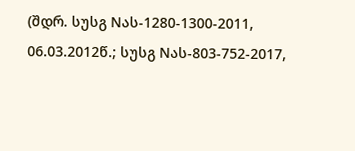(შდრ. სუსგ Nას-1280-1300-2011, 06.03.2012წ.; სუსგ Nას-803-752-2017,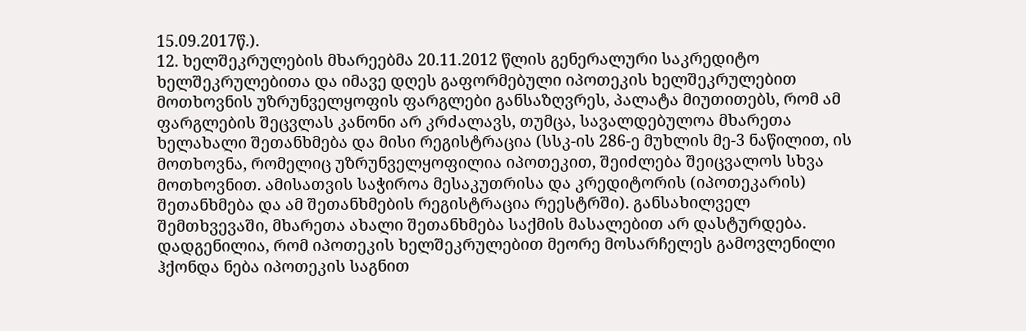15.09.2017წ.).
12. ხელშეკრულების მხარეებმა 20.11.2012 წლის გენერალური საკრედიტო ხელშეკრულებითა და იმავე დღეს გაფორმებული იპოთეკის ხელშეკრულებით მოთხოვნის უზრუნველყოფის ფარგლები განსაზღვრეს, პალატა მიუთითებს, რომ ამ ფარგლების შეცვლას კანონი არ კრძალავს, თუმცა, სავალდებულოა მხარეთა ხელახალი შეთანხმება და მისი რეგისტრაცია (სსკ-ის 286-ე მუხლის მე-3 ნაწილით, ის მოთხოვნა, რომელიც უზრუნველყოფილია იპოთეკით, შეიძლება შეიცვალოს სხვა მოთხოვნით. ამისათვის საჭიროა მესაკუთრისა და კრედიტორის (იპოთეკარის) შეთანხმება და ამ შეთანხმების რეგისტრაცია რეესტრში). განსახილველ შემთხვევაში, მხარეთა ახალი შეთანხმება საქმის მასალებით არ დასტურდება. დადგენილია, რომ იპოთეკის ხელშეკრულებით მეორე მოსარჩელეს გამოვლენილი ჰქონდა ნება იპოთეკის საგნით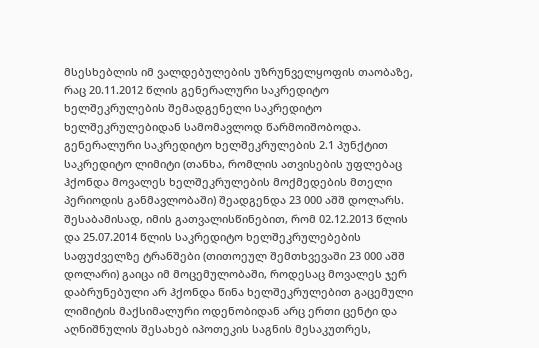მსესხებლის იმ ვალდებულების უზრუნველყოფის თაობაზე, რაც 20.11.2012 წლის გენერალური საკრედიტო ხელშეკრულების შემადგენელი საკრედიტო ხელშეკრულებიდან სამომავლოდ წარმოიშობოდა. გენერალური საკრედიტო ხელშეკრულების 2.1 პუნქტით საკრედიტო ლიმიტი (თანხა, რომლის ათვისების უფლებაც ჰქონდა მოვალეს ხელშეკრულების მოქმედების მთელი პერიოდის განმავლობაში) შეადგენდა 23 000 აშშ დოლარს. შესაბამისად, იმის გათვალისწინებით, რომ 02.12.2013 წლის და 25.07.2014 წლის საკრედიტო ხელშეკრულებების საფუძველზე ტრანშები (თითოეულ შემთხვევაში 23 000 აშშ დოლარი) გაიცა იმ მოცემულობაში, როდესაც მოვალეს ჯერ დაბრუნებული არ ჰქონდა წინა ხელშეკრულებით გაცემული ლიმიტის მაქსიმალური ოდენობიდან არც ერთი ცენტი და აღნიშნულის შესახებ იპოთეკის საგნის მესაკუთრეს,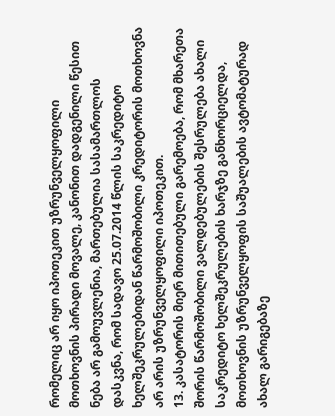რომელიც არ იყო იპოთეკით უზრუნველყოფილი მოთხოვნის პირადი მოვალე, კანონით დადგენილი წესით ნება არ გამოუვლენია, მართებულია სასამართლოს დასკვნა, რომ სადავო 25.07.2014 წლის საკრედიტო ხელშეკრულებიდან წარმოშობილი კრედიტორის მოთხოვნა არ არის უზრუნველყოფილი იპოთეკით.
13. კასატორის მიერ მითითებული გარემოება, რომ მხარეთა შორის წარმოშობილი ვალდებულების შესრულება ახალი საკრედიტო ხელშეკრულების ხარჯზე განხორციელდა, მოთხოვნის უზრუნველყოფის საშუალების ავტომატურად ახალ გარიგებაზე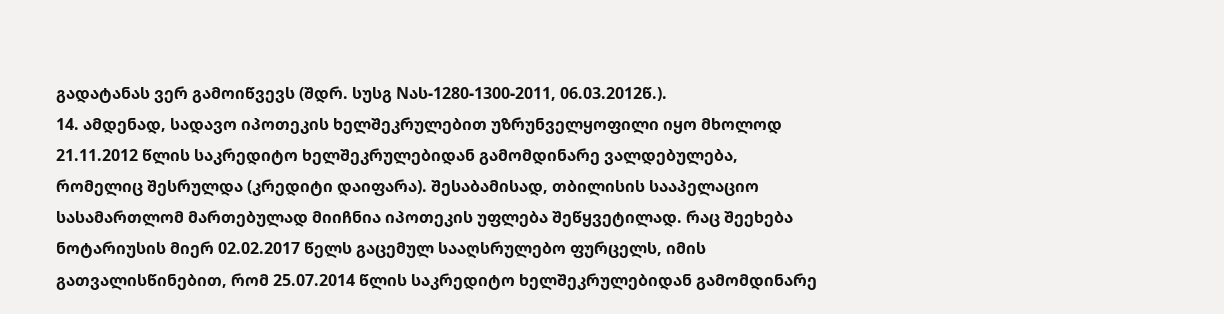გადატანას ვერ გამოიწვევს (შდრ. სუსგ Nას-1280-1300-2011, 06.03.2012წ.).
14. ამდენად, სადავო იპოთეკის ხელშეკრულებით უზრუნველყოფილი იყო მხოლოდ 21.11.2012 წლის საკრედიტო ხელშეკრულებიდან გამომდინარე ვალდებულება, რომელიც შესრულდა (კრედიტი დაიფარა). შესაბამისად, თბილისის სააპელაციო სასამართლომ მართებულად მიიჩნია იპოთეკის უფლება შეწყვეტილად. რაც შეეხება ნოტარიუსის მიერ 02.02.2017 წელს გაცემულ სააღსრულებო ფურცელს, იმის გათვალისწინებით, რომ 25.07.2014 წლის საკრედიტო ხელშეკრულებიდან გამომდინარე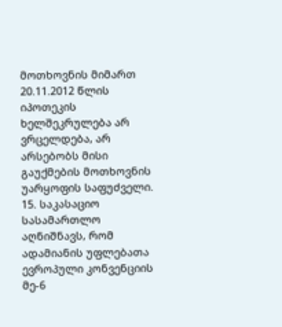მოთხოვნის მიმართ 20.11.2012 წლის იპოთეკის ხელშეკრულება არ ვრცელდება, არ არსებობს მისი გაუქმების მოთხოვნის უარყოფის საფუძველი.
15. საკასაციო სასამართლო აღნიშნავს, რომ ადამიანის უფლებათა ევროპული კონვენციის მე-6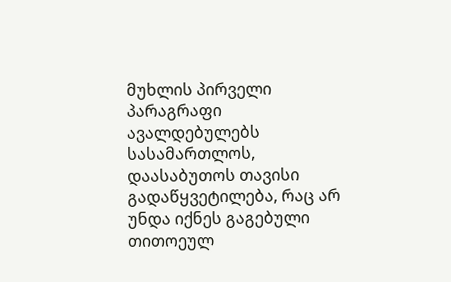მუხლის პირველი პარაგრაფი ავალდებულებს სასამართლოს, დაასაბუთოს თავისი გადაწყვეტილება, რაც არ უნდა იქნეს გაგებული თითოეულ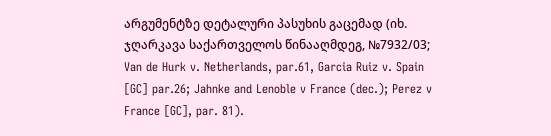არგუმენტზე დეტალური პასუხის გაცემად (იხ. ჯღარკავა საქართველოს წინააღმდეგ, №7932/03; Van de Hurk v. Netherlands, par.61, Garcia Ruiz v. Spain [GC] par.26; Jahnke and Lenoble v France (dec.); Perez v France [GC], par. 81).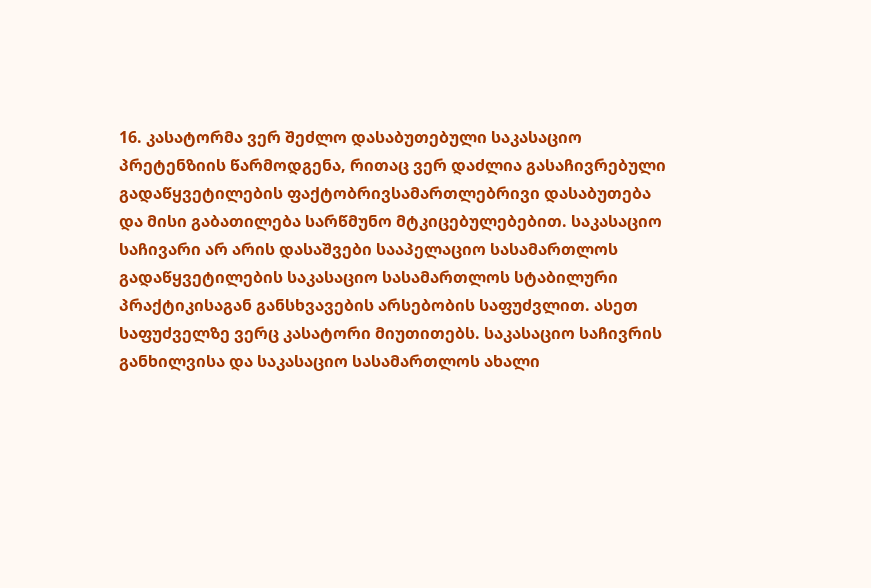16. კასატორმა ვერ შეძლო დასაბუთებული საკასაციო პრეტენზიის წარმოდგენა, რითაც ვერ დაძლია გასაჩივრებული გადაწყვეტილების ფაქტობრივსამართლებრივი დასაბუთება და მისი გაბათილება სარწმუნო მტკიცებულებებით. საკასაციო საჩივარი არ არის დასაშვები სააპელაციო სასამართლოს გადაწყვეტილების საკასაციო სასამართლოს სტაბილური პრაქტიკისაგან განსხვავების არსებობის საფუძვლით. ასეთ საფუძველზე ვერც კასატორი მიუთითებს. საკასაციო საჩივრის განხილვისა და საკასაციო სასამართლოს ახალი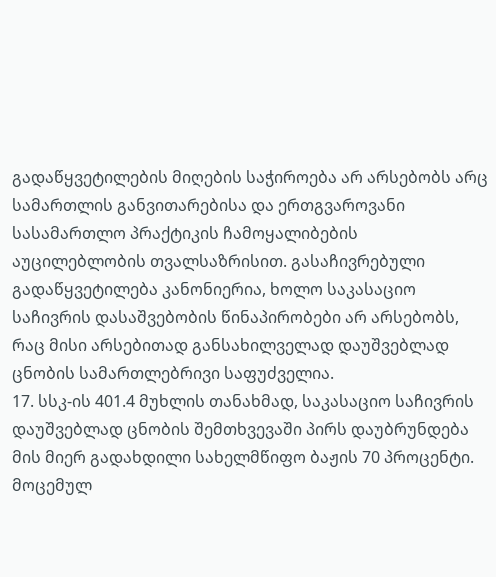გადაწყვეტილების მიღების საჭიროება არ არსებობს არც სამართლის განვითარებისა და ერთგვაროვანი სასამართლო პრაქტიკის ჩამოყალიბების აუცილებლობის თვალსაზრისით. გასაჩივრებული გადაწყვეტილება კანონიერია, ხოლო საკასაციო საჩივრის დასაშვებობის წინაპირობები არ არსებობს, რაც მისი არსებითად განსახილველად დაუშვებლად ცნობის სამართლებრივი საფუძველია.
17. სსკ-ის 401.4 მუხლის თანახმად, საკასაციო საჩივრის დაუშვებლად ცნობის შემთხვევაში პირს დაუბრუნდება მის მიერ გადახდილი სახელმწიფო ბაჟის 70 პროცენტი. მოცემულ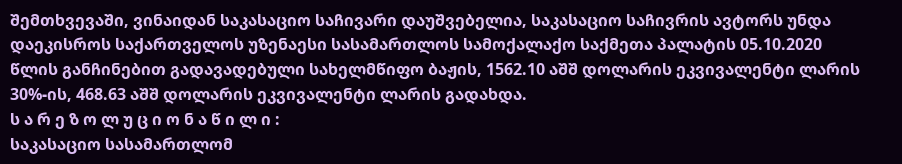შემთხვევაში, ვინაიდან საკასაციო საჩივარი დაუშვებელია, საკასაციო საჩივრის ავტორს უნდა დაეკისროს საქართველოს უზენაესი სასამართლოს სამოქალაქო საქმეთა პალატის 05.10.2020 წლის განჩინებით გადავადებული სახელმწიფო ბაჟის, 1562.10 აშშ დოლარის ეკვივალენტი ლარის 30%-ის, 468.63 აშშ დოლარის ეკვივალენტი ლარის გადახდა.
ს ა რ ე ზ ო ლ უ ც ი ო ნ ა წ ი ლ ი :
საკასაციო სასამართლომ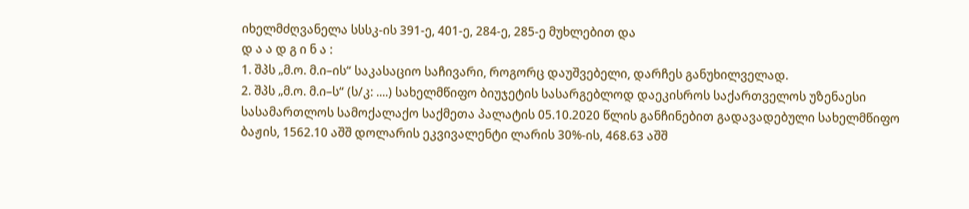იხელმძღვანელა სსსკ-ის 391-ე, 401-ე, 284-ე, 285-ე მუხლებით და
დ ა ა დ გ ი ნ ა :
1. შპს „მ.ო. მ.ი–ის“ საკასაციო საჩივარი, როგორც დაუშვებელი, დარჩეს განუხილველად.
2. შპს „მ.ო. მ.ი–ს“ (ს/კ: ....) სახელმწიფო ბიუჯეტის სასარგებლოდ დაეკისროს საქართველოს უზენაესი სასამართლოს სამოქალაქო საქმეთა პალატის 05.10.2020 წლის განჩინებით გადავადებული სახელმწიფო ბაჟის, 1562.10 აშშ დოლარის ეკვივალენტი ლარის 30%-ის, 468.63 აშშ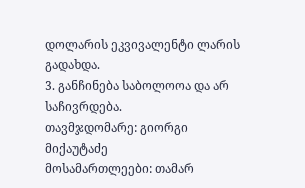დოლარის ეკვივალენტი ლარის გადახდა.
3. განჩინება საბოლოოა და არ საჩივრდება.
თავმჯდომარე: გიორგი მიქაუტაძე
მოსამართლეები: თამარ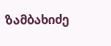ზამბახიძე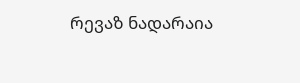რევაზ ნადარაია